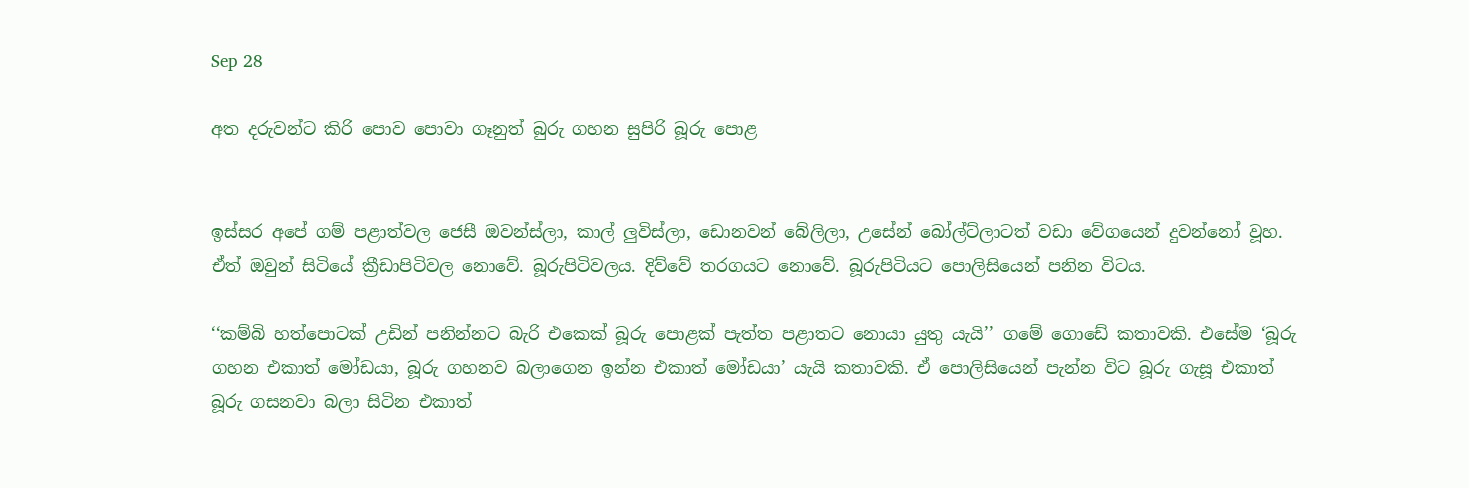Sep 28

අත දරුවන්ට කිරි පොව පොවා ගෑනුත් බුරු ගහන සුපිරි බූරු පොළ


ඉස්සර අපේ ගම් පළාත්වල ජෙසී ඔවන්ස්ලා, කාල් ලුවිස්ලා, ඩොනවන් බේලිලා, උසේන් බෝල්ට්ලාටත් වඩා වේගයෙන් දුවන්නෝ වූහ. ඒත් ඔවුන් සිටියේ ක්‍රීඩාපිටිවල නොවේ. බූරුපිටිවලය. දිව්වේ තරගයට නොවේ. බූරුපිටියට පොලිසියෙන් පනින විටය.

‘‘කම්බි හත්පොටක් උඩින් පනින්නට බැරි එකෙක් බූරු පොළක් පැත්ත පළාතට නොයා යුතු යැයි’’ ගමේ ගොඩේ කතාවකි. එසේම ‘බූරු ගහන එකාත් මෝඩයා, බූරු ගහනව බලාගෙන ඉන්න එකාත් මෝඩයා’ යැයි කතාවකි. ඒ පොලිසියෙන් පැන්න විට බූරු ගැසූ එකාත් බූරු ගසනවා බලා සිටින එකාත්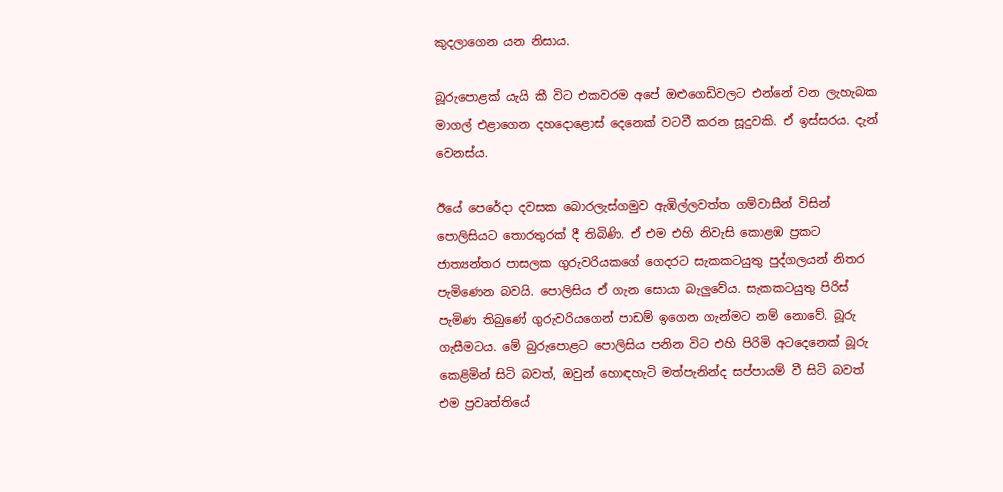කුදලාගෙන යන නිසාය.

බූරුපොළක් යැයි කී විට එකවරම අපේ ඔළුගෙඩිවලට එන්නේ වන ලැහැබක මාගල් එළාගෙන දහදොළොස් දෙනෙක් වටවී කරන සූදුවකි. ඒ ඉස්සරය. දැන් වෙනස්ය.

ඊයේ පෙරේදා දවසක බොරලැස්ගමුව ඇඹිල්ලවත්ත ගම්වාසීන් විසින් පොලිසියට තොරතුරක් දී තිබිණි. ඒ එම එහි නිවැසි කොළඹ ප්‍රකට ජාත්‍යන්තර පාසලක ගුරුවරියකගේ ගෙදරට සැකකටයුතු පුද්ගලයන් නිතර පැමිණෙන බවයි. පොලිසිය ඒ ගැන සොයා බැලුවේය. සැකකටයුතු පිරිස් පැමිණ තිබුණේ ගුරුවරියගෙන් පාඩම් ඉගෙන ගැන්මට නම් නොවේ. බූරු ගැසීමටය. මේ බුරුපොළට පොලිසිය පනින විට එහි පිරිමි අටදෙනෙක් බූරු කෙළිමින් සිටි බවත්, ඔවුන් හොඳහැටි මත්පැනින්ද සප්පායම් වී සිටි බවත් එම ප්‍රවෘත්තියේ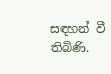සඳහන් වී තිබිණි.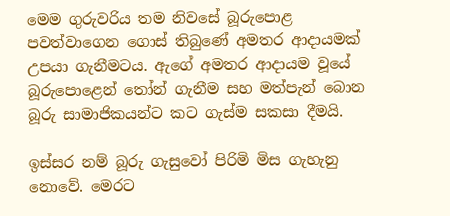මෙම ගුරුවරිය තම නිවසේ බූරුපොළ පවත්වාගෙන ගොස් තිබුණේ අමතර ආදායමක් උපයා ගැනීමටය. ඇගේ අමතර ආදායම වූයේ බූරුපොළෙන් තෝන් ගැනීම සහ මත්පැන් බොන බූරු සාමාජිකයන්ට කට ගැස්ම සකසා දීමයි.

ඉස්සර නම් බූරු ගැසුවෝ පිරිමි මිස ගැහැනු නොවේ. මෙරට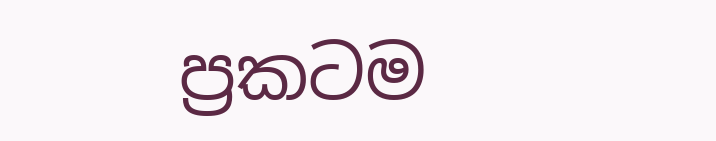ප්‍රකටම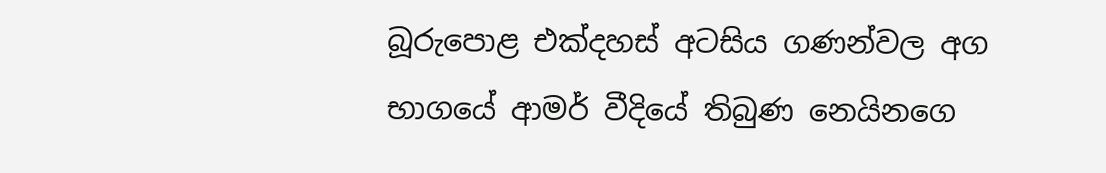බූරුපොළ එක්දහස් අටසිය ගණන්වල අග භාගයේ ආමර් වීදියේ තිබුණ නෙයිනගෙ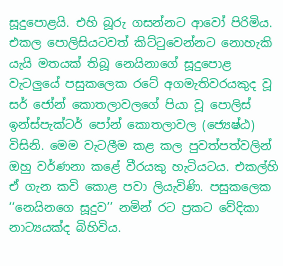සූදුපොළයි. එහි බූරු ගසන්නට ආවෝ පිරිමිය. එකල පොලිසියටවත් කිට්ටුවෙන්නට නොහැකි යැයි මතයක් තිබූ නෙයිනාගේ සූදුපොළ වැටලුයේ පසුකලෙක රටේ අගමැතිවරයකුද වූ සර් ජෝන් කොතලාවලගේ පියා වූ පොලිස් ඉන්ස්පැක්ටර් පෝන් කොතලාවල (ජ්‍යෙෂ්ඨ) විසිනි. මෙම වැටලීම කළ කල පුවත්පත්වලින් ඔහු වර්ණනා කළේ වීරයකු හැටියටය. එකල්හි ඒ ගැන කවි කොළ පවා ලියැවිණි. පසුකලෙක ‘‘නෙයිනගෙ සූදුව’’ නමින් රට ප්‍රකට වේදිකා නාට්‍යයක්ද බිහිවිය.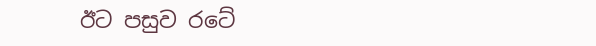ඊට පසුව රටේ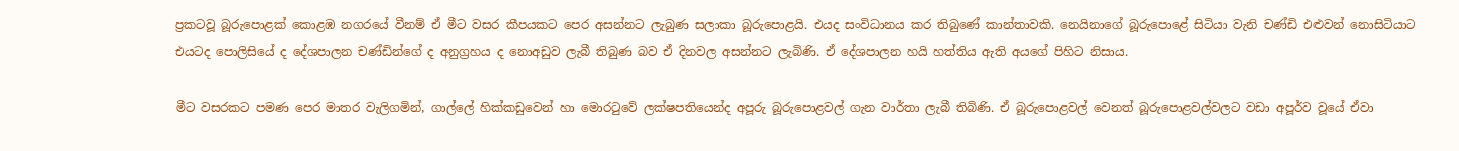ප්‍රකටවූ බූරුපොළක් කොළඹ නගරයේ වීනම් ඒ මීට වසර කීපයකට පෙර අසන්නට ලැබුණ සලාකා බූරුපොළයි. එයද සංවිධානය කර තිබුණේ කාන්තාවකි. නෙයිනාගේ බූරුපොළේ සිටියා වැනි චණ්ඩි එළුවන් නොසිටියාට එයටද පොලිසියේ ද දේශපාලන චණ්ඩින්ගේ ද අනුග්‍රහය ද නොඅඩුව ලැබී තිබුණ බව ඒ දිනවල අසන්නට ලැබිණි. ඒ දේශපාලන හයි හත්තිය ඇති අයගේ පිහිට නිසාය.

මීට වසරකට පමණ පෙර මාතර වැලිගමින්, ගාල්ලේ හික්කඩුවෙන් හා මොරටුවේ ලක්ෂපතියෙන්ද අපූරු බූරුපොළවල් ගැන වාර්තා ලැබී තිබිණි. ඒ බූරුපොළවල් වෙනත් බූරුපොළවල්වලට වඩා අපූර්ව වූයේ ඒවා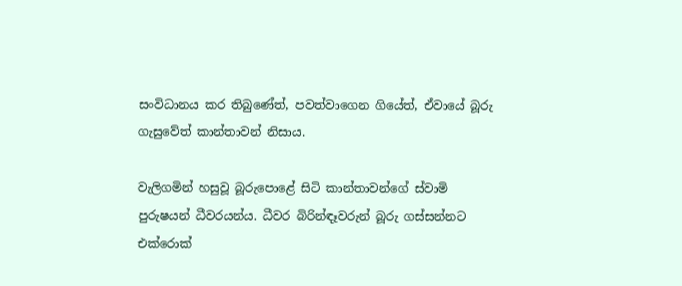සංවිධානය කර තිබුණේත්, පවත්වාගෙන ගියේත්, ඒවායේ බූරු ගැසුවේත් කාන්තාවන් නිසාය.

වැලිගමින් හසුවූ බූරුපොළේ සිටි කාන්තාවන්ගේ ස්වාමි පුරුෂයන් ධීවරයන්ය. ධීවර බිරින්ඳෑවරුන් බූරු ගස්සන්නට එක්රොක්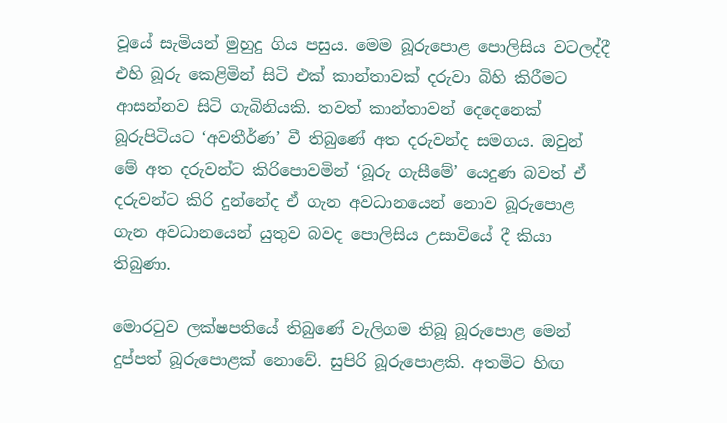වූයේ සැමියන් මුහුදු ගිය පසුය. මෙම බූරුපොළ පොලිසිය වටලද්දී එහි බූරු කෙළිමින් සිටි එක් කාන්තාවක් දරුවා බිහි කිරීමට ආසන්නව සිටි ගැබිනියකි. තවත් කාන්තාවන් දෙදෙනෙක් බූරුපිටියට ‘අවතීර්ණ’ වී තිබුණේ අත දරුවන්ද සමගය. ඔවුන් මේ අත දරුවන්ට කිරිපොවමින් ‘බූරු ගැසීමේ’ යෙදුණ බවත් ඒ දරුවන්ට කිරි දුන්නේද ඒ ගැන අවධානයෙන් නොව බූරුපොළ ගැන අවධානයෙන් යුතුව බවද පොලිසිය උසාවියේ දී කියා තිබුණා.

මොරටුව ලක්ෂපතියේ තිබුණේ වැලිගම තිබූ බූරුපොළ මෙන් දුප්පත් බූරුපොළක් නොවේ. සුපිරි බූරුපොළකි. අතමිට හිඟ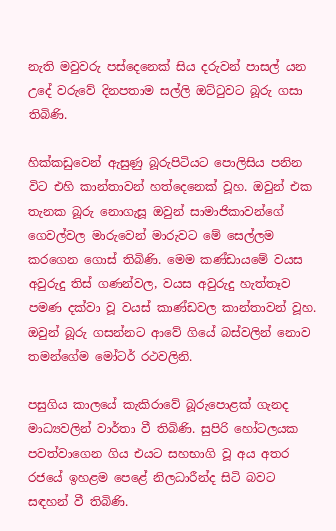නැති මවුවරු පස්දෙනෙක් සිය දරුවන් පාසල් යන උදේ වරුවේ දිනපතාම සල්ලි ඔට්ටුවට බූරු ගසා තිබිණි.

හික්කඩුවෙන් ඇසුණු බූරුපිටියට පොලිසිය පනින විට එහි කාන්තාවන් හත්දෙනෙක් වූහ. ඔවුන් එක තැනක බූරු නොගැසූ ඔවුන් සාමාජිකාවන්ගේ ගෙවල්වල මාරුවෙන් මාරුවට මේ සෙල්ලම කරගෙන ගොස් තිබිණි. මෙම කණ්ඩායමේ වයස අවුරුදු තිස් ගණන්වල, වයස අවුරුදු හැත්තෑව පමණ දක්වා වූ වයස් කාණ්ඩවල කාන්තාවන් වූහ. ඔවුන් බූරු ගසන්නට ආවේ ගියේ බස්වලින් නොව තමන්ගේම මෝටර් රථවලිනි.

පසුගිය කාලයේ කැකිරාවේ බූරුපොළක් ගැනද මාධ්‍යවලින් වාර්තා වී තිබිණි. සුපිරි හෝටලයක පවත්වාගෙන ගිය එයට සහභාගි වූ අය අතර රජයේ ඉහළම පෙළේ නිලධාරීන්ද සිටි බවට සඳහන් වී තිබිණි.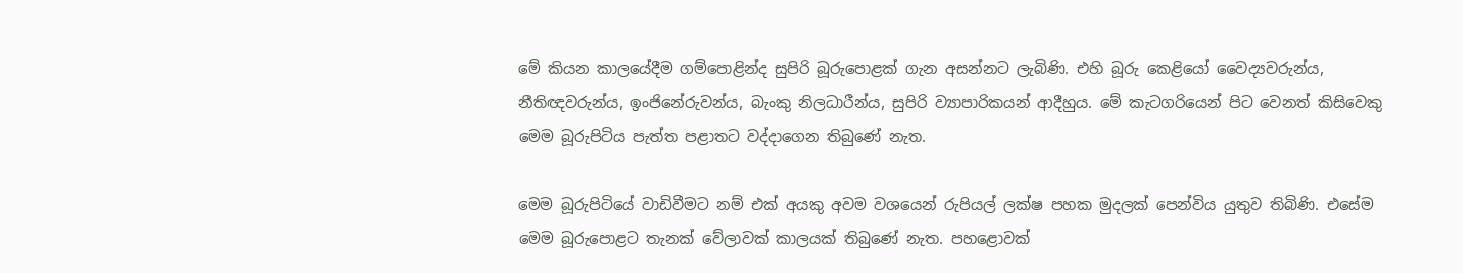මේ කියන කාලයේදීම ගම්පොළින්ද සුපිරි බූරුපොළක් ගැන අසන්නට ලැබිණි. එහි බූරු කෙළියෝ වෛද්‍යවරුන්ය, නීතිඥවරුන්ය, ඉංජිනේරුවන්ය, බැංකු නිලධාරීන්ය, සුපිරි ව්‍යාපාරිකයන් ආදීහුය. මේ කැටගරියෙන් පිට වෙනත් කිසිවෙකු මෙම බූරුපිටිය පැත්ත පළාතට වද්දාගෙන තිබුණේ නැත.

මෙම බූරුපිටියේ වාඩිවීමට නම් එක් අයකු අවම වශයෙන් රුපියල් ලක්ෂ පහක මුදලක් පෙන්විය යුතුව තිබිණි. එසේම මෙම බූරුපොළට තැනක් වේලාවක් කාලයක් තිබුණේ නැත. පහළොවක්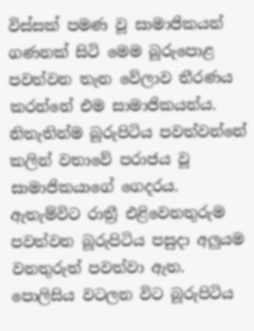විස්සක් පමණ වූ සාමාජිකයන් ගණනක් සිටි මෙම බූරුපොළ පවත්වන තැන වේලාව තීරණය කරන්නේ එම සාමාජිකයන්ය. නිතැතින්ම බූරුපිටිය පවත්වන්නේ කලින් වතාවේ පරාජය වූ සාමාජිකයාගේ ගෙදරය. ඇතැම්විට රාත්‍රී එළිවෙනතුරුම පවත්වන බූරුපිටිය පසුදා අලුයම වනතුරුත් පවත්වා ඇත. පොලිසිය වටලන විට බූරුපිටිය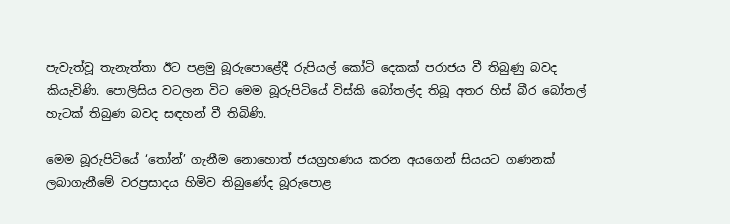පැවැත්වූ තැනැත්තා ඊට පළමු බූරුපොළේදී රුපියල් කෝටි දෙකක් පරාජය වී තිබුණු බවද කියැවිණි. පොලිසිය වටලන විට මෙම බූරුපිටියේ විස්කි බෝතල්ද තිබූ අතර හිස් බීර බෝතල් හැටක් තිබුණ බවද සඳහන් වී තිබිණි.

මෙම බූරුපිටියේ ‘තෝන්’ ගැනීම නොහොත් ජයග්‍රහණය කරන අයගෙන් සියයට ගණනක් ලබාගැනීමේ වරප්‍රසාදය හිමිව තිබුණේද බූරුපොළ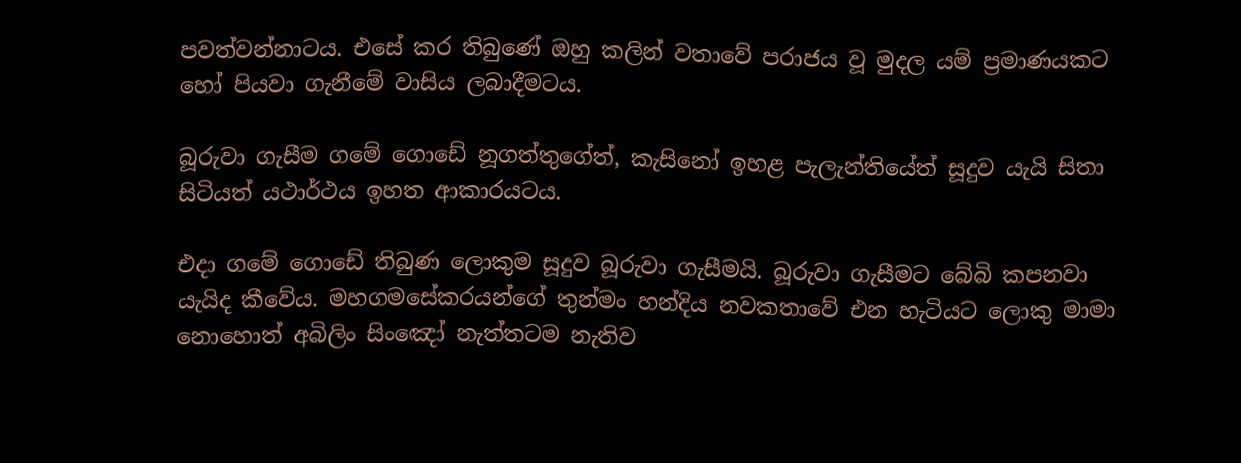පවත්වන්නාටය. එසේ කර තිබුණේ ඔහු කලින් වතාවේ පරාජය වූ මුදල යම් ප්‍රමාණයකට හෝ පියවා ගැනීමේ වාසිය ලබාදීමටය.

බූරුවා ගැසීම ගමේ ගොඩේ නූගත්තුගේත්, කැසිනෝ ඉහළ පැලැන්තියේත් සූදුව යැයි සිතා සිටියත් යථාර්ථය ඉහත ආකාරයටය.

එදා ගමේ ගොඩේ තිබුණ ලොකුම සූදුව බූරුවා ගැසීමයි. බූරුවා ගැසීමට බේබි කපනවා යැයිද කීවේය. මහගමසේකරයන්ගේ තුන්මං හන්දිය නවකතාවේ එන හැටියට ලොකු මාමා නොහොත් අබිලිං සිංඤෝ නැත්තටම නැතිව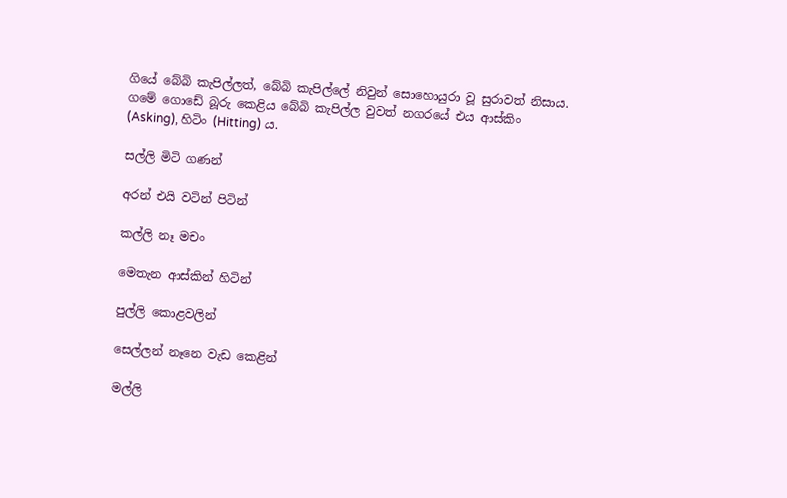ගියේ බේබි කැපිල්ලත්, බේබි කැපිල්ලේ නිවුන් සොහොයුරා වූ සුරාවත් නිසාය. ගමේ ගොඩේ බූරු කෙළිය බේබි කැපිල්ල වුවත් නගරයේ එය ආස්කිං (Asking), හිටිං (Hitting) ය.

සල්ලි මිටි ගණන්

අරන් එයි වටින් පිටින්

කල්ලි නෑ මචං

මෙතැන ආස්කින් හිටින්

පුල්ලි කොළවලින්

සෙල්ලන් නෑනෙ වැඩ කෙළින්

මල්ලි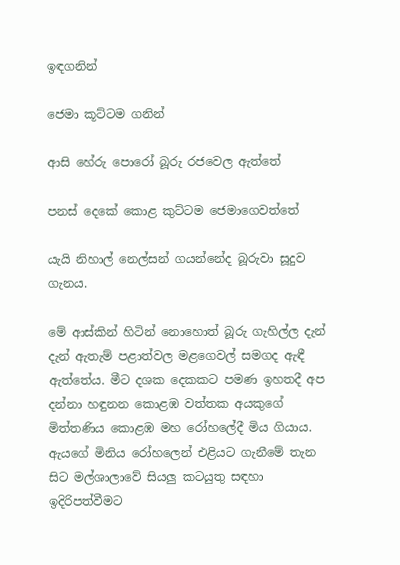ඉඳගනින්

ජෙමා කූට්ටම ගනින්

ආසි හේරු පොරෝ බූරු රජවෙල ඇත්තේ

පනස් දෙකේ කොළ කුට්ටම ජෙමාගෙවත්තේ

යැයි නිහාල් නෙල්සන් ගයන්නේද බූරුවා සූදුව ගැනය.

මේ ආස්කින් හිටින් නොහොත් බූරු ගැහිල්ල දැන් දැන් ඇතැම් පළාත්වල මළගෙවල් සමගද ඇඳී ඇත්තේය. මීට දශක දෙකකට පමණ ඉහතදී අප දන්නා හඳුනන කොළඹ වත්තක අයකුගේ මිත්තණිය කොළඹ මහ රෝහලේදී මිය ගියාය. ඇයගේ මිනිය රෝහලෙන් එළියට ගැනීමේ තැන සිට මල්ශාලාවේ සියලු කටයුතු සඳහා ඉදිරිපත්වීමට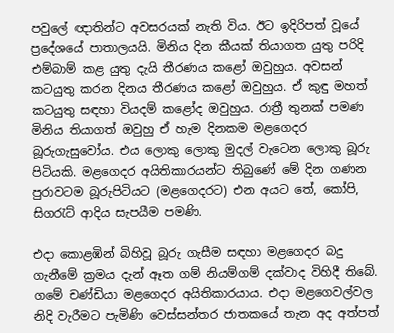පවුලේ ඥාතින්ට අවසරයක් නැති විය. ඊට ඉදිරිපත් වූයේ ප්‍රදේශයේ පාතාලයයි. මිනිය දින කීයක් තියාගත යුතු පරිදි එම්බාම් කළ යුතු දැයි තීරණය කළෝ ඔවුහුය. අවසන් කටයුතු කරන දිනය තීරණය කළෝ ඔවුහුය. ඒ කුඳු මහත් කටයුතු සඳහා වියදම් කළෝද ඔවුහුය. රාත්‍රී තුනක් පමණ මිනිය තියාගත් ඔවුහු ඒ හැම දිනකම මළගෙදර බූරුගැසුවෝය. එය ලොකු ලොකු මුදල් වැටෙන ලොකු බූරු පිටියකි. මළගෙදර අයිතිකාරයන්ට තිබුණේ මේ දින ගණන පුරාවටම බූරුපිටියට (මළගෙදරට) එන අයට තේ, කෝපි, සිගරැට් ආදිය සැපයීම පමණි.

එදා කොළඹින් බිහිවූ බූරු ගැසීම සඳහා මළගෙදර බදු ගැනීමේ ක්‍රමය දැන් ඈත ගම් නියම්ගම් දක්වාද විහිදී තිබේ. ගමේ චණ්ඩියා මළගෙදර අයිතිකාරයාය. එදා මළගෙවල්වල නිදි වැරීමට පැමිණි වෙස්සන්තර ජාතකයේ තැන අද අත්පත්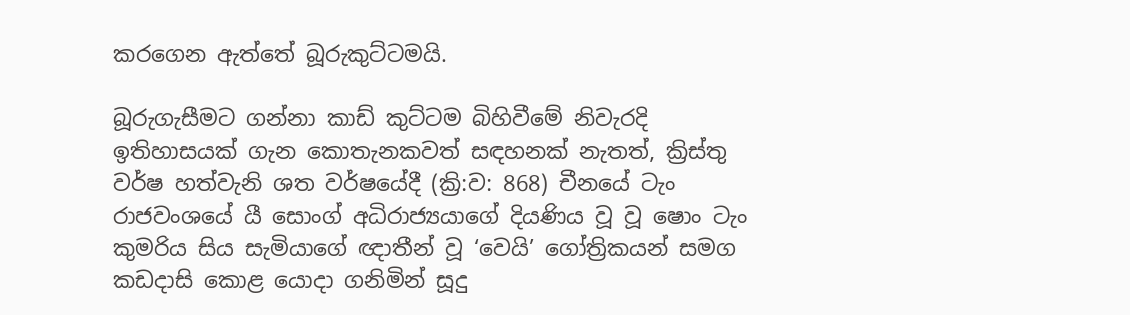කරගෙන ඇත්තේ බූරුකුට්ටමයි.

බූරුගැසීමට ගන්නා කාඩ් කුට්ටම බිහිවීමේ නිවැරදි ඉතිහාසයක් ගැන කොතැනකවත් සඳහනක් නැතත්, ක්‍රිස්තු වර්ෂ හත්වැනි ශත වර්ෂයේදී (ක්‍රි:ව: 868) චීනයේ ටැං රාජවංශයේ යී සොංග් අධිරාජ්‍යයාගේ දියණිය වූ වූ ෂොං ටැං කුමරිය සිය සැමියාගේ ඥාතීන් වූ ‘වෙයි’ ගෝත්‍රිකයන් සමග කඩදාසි කොළ යොදා ගනිමින් සූදු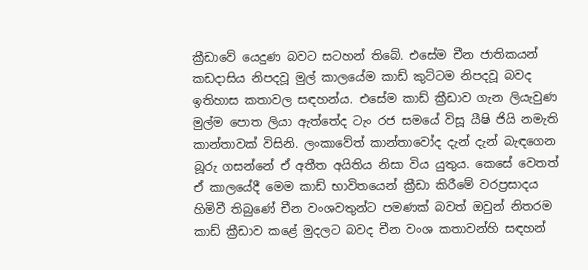ක්‍රීඩාවේ යෙදුණ බවට සටහන් තිබේ. එසේම චීන ජාතිකයන් කඩදාසිය නිපදවූ මුල් කාලයේම කාඩ් කුට්ටම නිපදවූ බවද ඉතිහාස කතාවල සඳහන්ය. එසේම කාඩ් ක්‍රීඩාව ගැන ලියැවුණ මුල්ම පොත ලියා ඇත්තේද ටැං රජ සමයේ විසූ යීෂි ජියි නමැති කාන්තාවක් විසිනි. ලංකාවේත් කාන්තාවෝද දැන් දැන් බැඳගෙන බූරු ගසන්නේ ඒ අතීත අයිතිය නිසා විය යුතුය. කෙසේ වෙතත් ඒ කාලයේදී මෙම කාඩ් භාවිතයෙන් ක්‍රීඩා කිරීමේ වරප්‍රසාදය හිමිවී තිබුණේ චීන වංශවතුන්ට පමණක් බවත් ඔවුන් නිතරම කාඩ් ක්‍රීඩාව කළේ මුදලට බවද චීන වංශ කතාවන්හි සඳහන්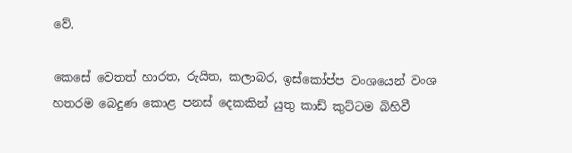වේ.

කෙසේ වෙතත් හාරත, රුයිත, කලාබර, ඉස්කෝප්ප වංශයෙන් වංශ හතරම බෙදුණ කොළ පනස් දෙකකින් යුතු කාඩ් කුට්ටම බිහිවී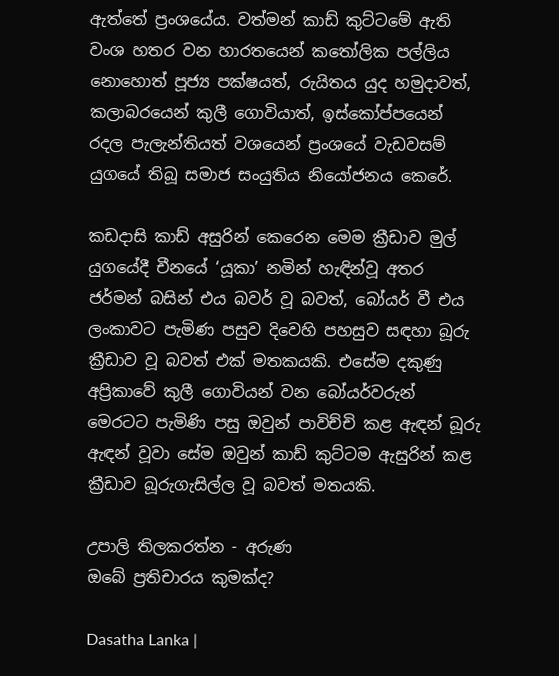ඇත්තේ ප්‍රංශයේය. වත්මන් කාඩ් කුට්ටමේ ඇති වංශ හතර වන හාරතයෙන් කතෝලික පල්ලිය නොහොත් පූජ්‍ය පක්ෂයත්, රුයිතය යුද හමුදාවත්, කලාබරයෙන් කුලී ගොවියාත්, ඉස්කෝප්පයෙන් රදල පැලැන්තියත් වශයෙන් ප්‍රංශයේ වැඩවසම් යුගයේ තිබූ සමාජ සංයුතිය නියෝජනය කෙරේ.

කඩදාසි කාඩ් අසුරින් කෙරෙන මෙම ක්‍රීඩාව මුල් යුගයේදී චීනයේ ‘යූකා’ නමින් හැඳින්වූ අතර ජර්මන් බසින් එය බවර් වූ බවත්, බෝයර් වී එය ලංකාවට පැමිණ පසුව දිවෙහි පහසුව සඳහා බූරු ක්‍රීඩාව වූ බවත් එක් මතකයකි. එසේම දකුණු අප්‍රිකාවේ කුලී ගොවියන් වන බෝයර්වරුන් මෙරටට පැමිණි පසු ඔවුන් පාවිච්චි කළ ඇඳන් බූරු ඇඳන් වූවා සේම ඔවුන් කාඩ් කුට්ටම ඇසුරින් කළ ක්‍රීඩාව බූරුගැසිල්ල වූ බවත් මතයකි.

උපාලි තිලකරත්න - අරුණ
ඔබේ ප්‍රතිචාරය කුමක්ද?

Dasatha Lanka |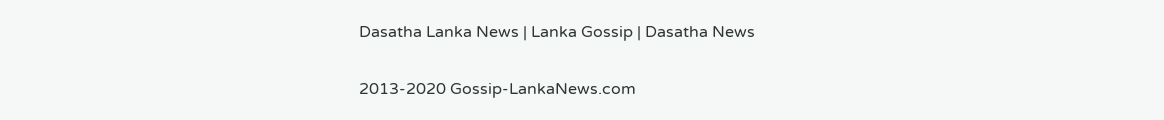Dasatha Lanka News | Lanka Gossip | Dasatha News

2013-2020 Gossip-LankaNews.com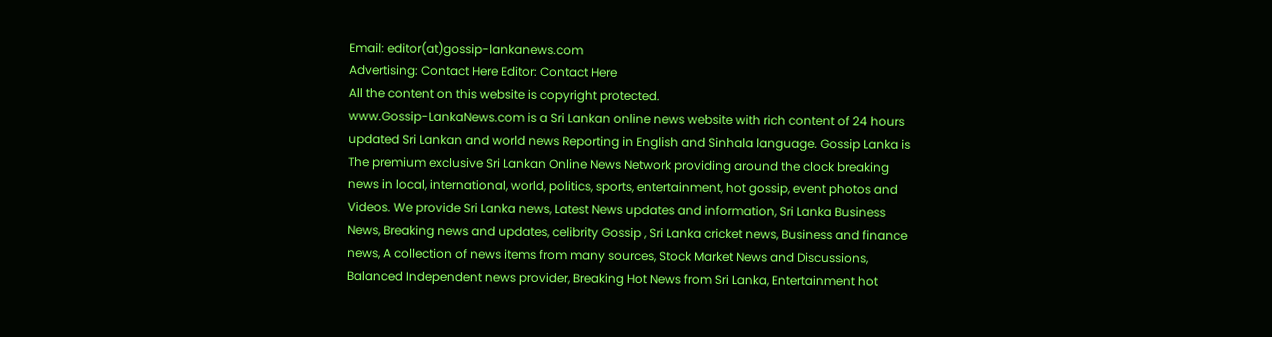Email: editor(at)gossip-lankanews.com
Advertising: Contact Here Editor: Contact Here
All the content on this website is copyright protected.
www.Gossip-LankaNews.com is a Sri Lankan online news website with rich content of 24 hours updated Sri Lankan and world news Reporting in English and Sinhala language. Gossip Lanka is The premium exclusive Sri Lankan Online News Network providing around the clock breaking news in local, international, world, politics, sports, entertainment, hot gossip, event photos and Videos. We provide Sri Lanka news, Latest News updates and information, Sri Lanka Business News, Breaking news and updates, celibrity Gossip , Sri Lanka cricket news, Business and finance news, A collection of news items from many sources, Stock Market News and Discussions, Balanced Independent news provider, Breaking Hot News from Sri Lanka, Entertainment hot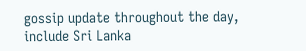gossip update throughout the day, include Sri Lanka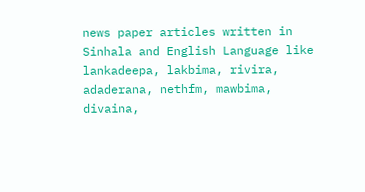news paper articles written in Sinhala and English Language like lankadeepa, lakbima, rivira, adaderana, nethfm, mawbima, divaina,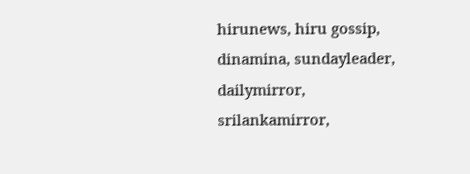hirunews, hiru gossip, dinamina, sundayleader, dailymirror, srilankamirror,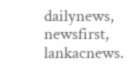dailynews, newsfirst, lankacnews.